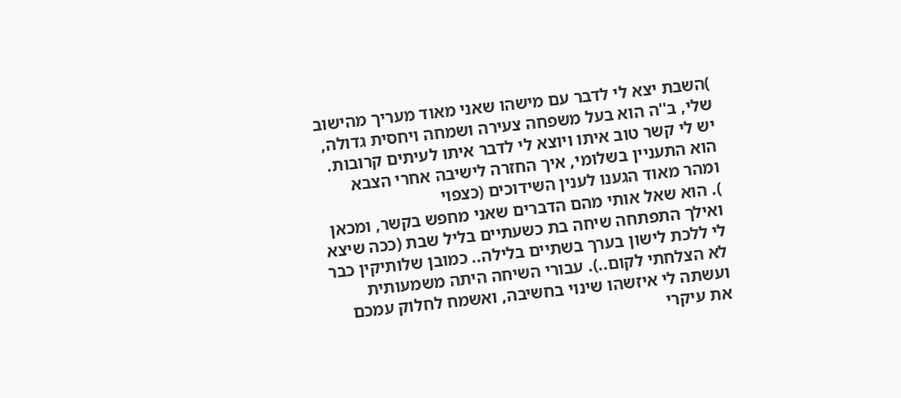)השבת יצא לי לדבר עם מישהו שאני מאוד מעריך מהישוב שלי, ב''ה הוא בעל משפחה צעירה ושמחה ויחסית גדולה, יש לי קשר טוב איתו ויוצא לי לדבר איתו לעיתים קרובות.
הוא התעניין בשלומי, איך החזרה לישיבה אחרי הצבא ומהר מאוד הגענו לענין השידוכים (כצפוי
). הוא שאל אותי מהם הדברים שאני מחפש בקשר, ומכאן ואילך התפתחה שיחה בת כשעתיים בליל שבת (ככה שיצא לי ללכת לישון בערך בשתיים בלילה.. כמובן שלותיקין כבר לא הצלחתי לקום..). עבורי השיחה היתה משמעותית ועשתה לי איזשהו שינוי בחשיבה, ואשמח לחלוק עמכם את עיקרי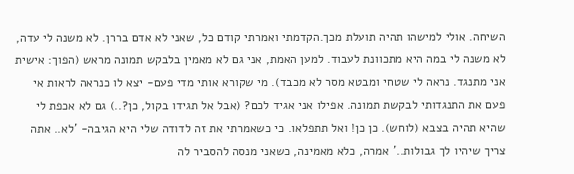השיחה. אולי למישהו תהיה תועלת מכך.הקדמתי ואמרתי קודם כל, שאני לא אדם בררן. לא משנה לי עדה, לא משנה לי במה היא מתכוונת לעבוד. למען האמת, אני גם לא מאמין בלבקש תמונה מראש (הפוך: אישית אני מתנגד. נראה לי שטחי ומבטא מסר לא מכבד). מי שקורא אותי מדי פעם- יצא לו כנראה לראות אי פעם את התנגדותי לבקשת תמונה. אפילו אני אגיד לכם? (אבל אל תגידו בקול, כן?..) גם לא אכפת לי שהיא תהיה בצבא (לוחש). כן כן! ואל תתפלאו. כי כשאמרתי את זה לדודה שלי היא הגיבה- 'לא.. אתה צריך שיהיו לך גבולות..' אמרה, כלא מאמינה, כשאני מנסה להסביר לה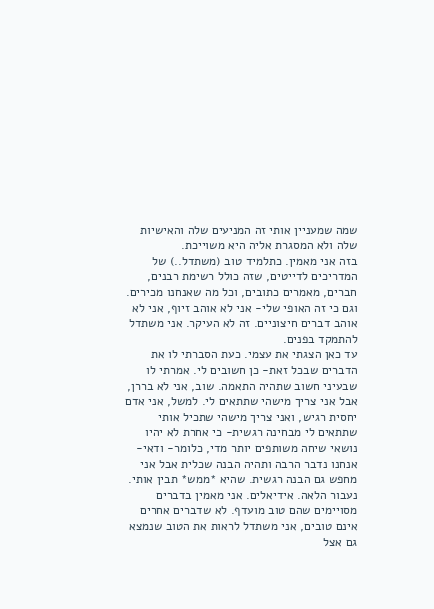שמה שמעניין אותי זה המניעים שלה והאישיות שלה ולא המסגרת אליה היא משוייכת.
בזה אני מאמין. כתלמיד טוב (משתדל..) של המדריכים לדייטים, שזה כולל רשימת רבנים, חברים, מאמרים כתובים, וכל מה שאנחנו מכירים. וגם כי זה האופי שלי- אני לא אוהב זיוף, אני לא אוהב דברים חיצוניים. זה לא העיקר. אני משתדל להתמקד בפנים.
עד כאן הצגתי את עצמי. כעת הסברתי לו את הדברים שבכל זאת- כן חשובים לי. אמרתי לו שבעיני חשוב שתהיה התאמה. שוב, אני לא בררן, אבל אני צריך מישהי שתתאים לי. למשל, אני אדם יחסית רגיש, ואני צריך מישהי שתכיל אותי שתתאים לי מבחינה רגשית- כי אחרת לא יהיו נושאי שיחה משותפים יותר מדי, כלומר- ודאי- אנחנו נדבר הרבה ותהיה הבנה שכלית אבל אני מחפש גם הבנה רגשית. שהיא *ממש* תבין אותי.
נעבור הלאה. אידיאלים. אני מאמין בדברים מסויימים שהם טוב מועדף. לא שדברים אחרים אינם טובים, אני משתדל לראות את הטוב שנמצא גם אצל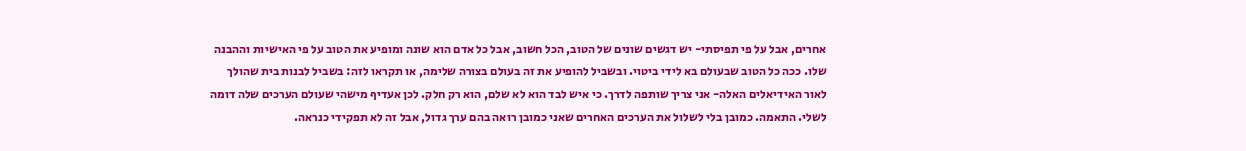אחרים, אבל על פי תפיסתי- יש דגשים שונים של הטוב, הכל חשוב, אבל כל אדם הוא שונה ומופיע את הטוב על פי האישיות וההבנה שלו. ככה כל הטוב שבעולם בא לידי ביטוי. ובשביל להופיע את זה בעולם בצורה שלימה, או תקראו לזה: בשביל לבנות בית שהולך לאור האידיאלים האלה- אני צריך שותפה לדרך. כי איש לבד הוא לא שלם, הוא רק חלק. לכן אעדיף מישהי שעולם הערכים שלה דומה לשלי. התאמה. כמובן בלי לשלול את הערכים האחרים שאני כמובן רואה בהם ערך גדול, אבל זה לא תפקידי כנראה.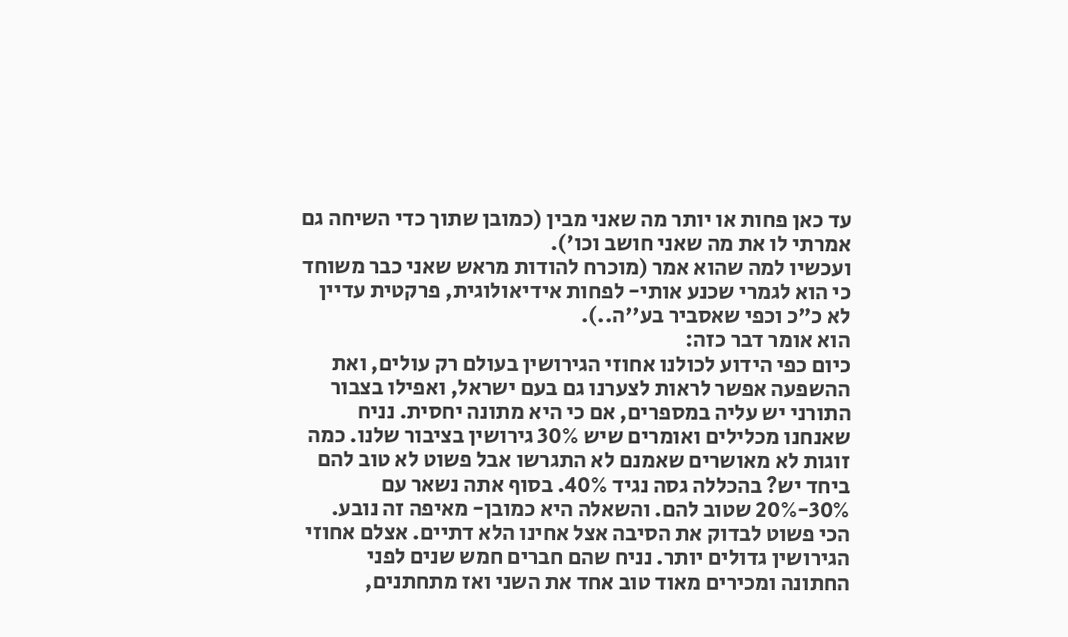עד כאן פחות או יותר מה שאני מבין (כמובן שתוך כדי השיחה גם אמרתי לו את מה שאני חושב וכו').
ועכשיו למה שהוא אמר (מוכרח להודות מראש שאני כבר משוחד כי הוא לגמרי שכנע אותי- לפחות אידיאולוגית, פרקטית עדיין לא כ"כ וכפי שאסביר בע''ה..).
הוא אומר דבר כזה:
כיום כפי הידוע לכולנו אחוזי הגירושין בעולם רק עולים, ואת ההשפעה אפשר לראות לצערנו גם בעם ישראל, ואפילו בצבור התורני יש עליה במספרים, אם כי היא מתונה יחסית. נניח שאנחנו מכלילים ואומרים שיש 30% גירושין בציבור שלנו. כמה זוגות לא מאושרים שאמנם לא התגרשו אבל פשוט לא טוב להם ביחד יש? בהכללה גסה נגיד 40%. בסוף אתה נשאר עם 30%-20% שטוב להם. והשאלה היא כמובן- מאיפה זה נובע.
הכי פשוט לבדוק את הסיבה אצל אחינו הלא דתיים. אצלם אחוזי הגירושין גדולים יותר. נניח שהם חברים חמש שנים לפני החתונה ומכירים מאוד טוב אחד את השני ואז מתחתנים,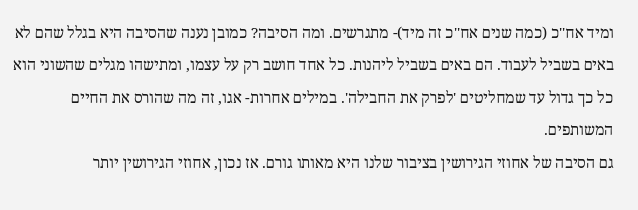ומיד אח''כ (כמה שנים אח''כ זה מיד)- מתגרשים. ומה הסיבה? כמובן נענה שהסיבה היא בגלל שהם לא באים בשביל לעבוד. הם באים בשביל ליהנות. כל אחד חושב רק על עצמו, ומתישהו מגלים שהשוני הוא כל כך גדול עד שמחליטים 'לפרק את החבילה'. במילים אחרות- אגו, זה מה שהורס את החיים המשותפים.
גם הסיבה של אחוזי הגירושין בציבור שלנו היא מאותו גורם. אז נכון, אחוזי הגירושין יותר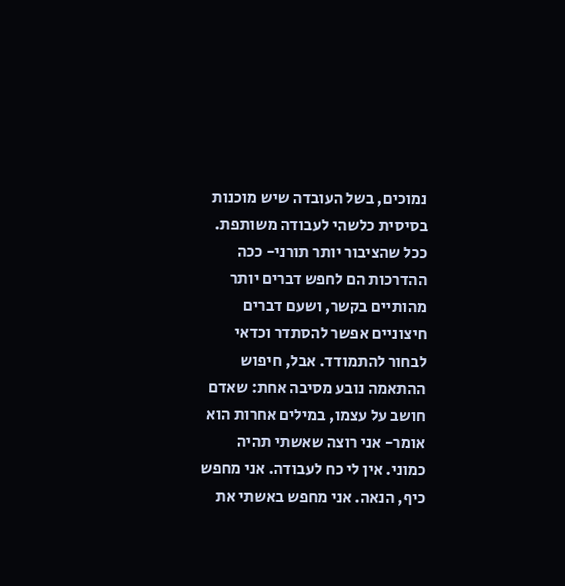נמוכים, בשל העובדה שיש מוכנות בסיסית כלשהי לעבודה משותפת. ככל שהציבור יותר תורני- ככה ההדרכות הם לחפש דברים יותר מהותיים בקשר, ושעם דברים חיצוניים אפשר להסתדר וכדאי לבחור להתמודד. אבל, חיפוש ההתאמה נובע מסיבה אחת: שאדם חושב על עצמו, במילים אחרות הוא אומר- אני רוצה שאשתי תהיה כמוני. אין לי כח לעבודה. אני מחפש כיף, הנאה. אני מחפש באשתי את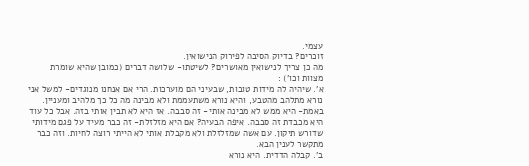עצמי.
זוכרים? בדיוק הסיבה לפירוק הנישואין.
מה כן צריך לנישואין מאושרים? לשיטתו- שלושה דברים (כמובן שהיא שומרת מצוות וכו') :
א'. שיהיה לה מידות טובות, שבעיני הם מוערכות. הרי אם אנחנו מנוגדים- למשל אני נורא מתלהב מהטבע, והיא נורא משתעממת ולא מבינה מה כל כך מלהיב ומעניין. באמת- היא ממש לא מבינה אותי- זה סבבה. אז היא לא תבין אותי בזה. אבל כל עוד היא מכבדת זה סבבה. איפה הבעיה? אם היא מזלזלת- זה כבר מעיד על פגם מידותי שדורש תיקון. עם אשה שמזלזלת ולא מקבלת אותי לא הייתי רוצה לחיות. וזה כבר מתקשר לענין הבא.
ב'. קבלה הדדית. היא נורא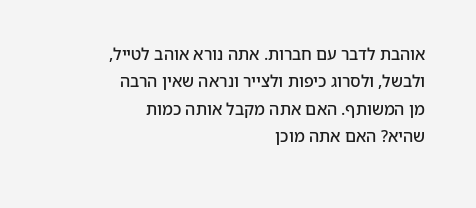אוהבת לדבר עם חברות. אתה נורא אוהב לטייל, ולבשל, ולסרוג כיפות ולצייר ונראה שאין הרבה מן המשותף. האם אתה מקבל אותה כמות שהיא? האם אתה מוכן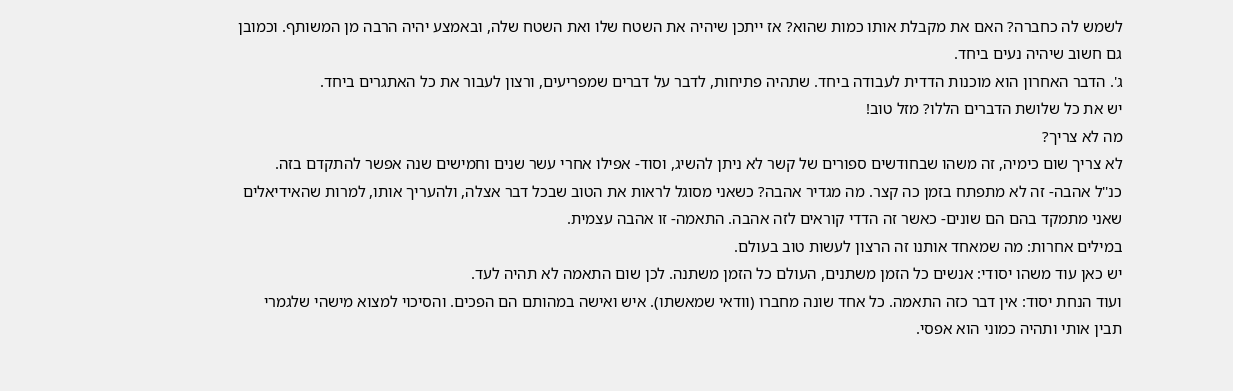לשמש לה כחברה? האם את מקבלת אותו כמות שהוא? אז ייתכן שיהיה את השטח שלו ואת השטח שלה, ובאמצע יהיה הרבה מן המשותף. וכמובן גם חשוב שיהיה נעים ביחד.
ג'. הדבר האחרון הוא מוכנות הדדית לעבודה ביחד. שתהיה פתיחות, לדבר על דברים שמפריעים, ורצון לעבור את כל האתגרים ביחד.
יש את כל שלושת הדברים הללו? מזל טוב!
מה לא צריך?
לא צריך שום כימיה, זה משהו שבחודשים ספורים של קשר לא ניתן להשיג, וסוד- אפילו אחרי עשר שנים וחמישים שנה אפשר להתקדם בזה.
כנ''ל אהבה- זה לא מתפתח בזמן כה קצר. מה מגדיר אהבה? כשאני מסוגל לראות את הטוב שבכל דבר אצלה, ולהעריך אותו, למרות שהאידיאלים שאני מתמקד בהם הם שונים- כאשר זה הדדי קוראים לזה אהבה. התאמה- זו אהבה עצמית.
במילים אחרות: מה שמאחד אותנו זה הרצון לעשות טוב בעולם.
יש כאן עוד משהו יסודי: אנשים כל הזמן משתנים, העולם כל הזמן משתנה. לכן שום התאמה לא תהיה לעד.
ועוד הנחת יסוד: אין דבר כזה התאמה. כל אחד שונה מחברו (וודאי שמאשתו). איש ואישה במהותם הם הפכים. והסיכוי למצוא מישהי שלגמרי תבין אותי ותהיה כמוני הוא אפסי.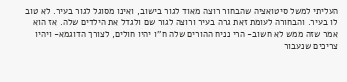העליתי למשל סיטואציה שהבחור רוצה מאוד לגור בישוב, ואינו מסוגל לגור בעיר. לא טוב לו בעיר. והבחורה לעומת זאת גרה בעיר ורוצה לגור שם ולגדל את הילדים שלה. אז הוא אמר שזה ממש לא חשוב- הרי נניח ההורים שלה ח''ו יהיו חולים, לצורך הדוגמא- ויהיו צריכים שנעבור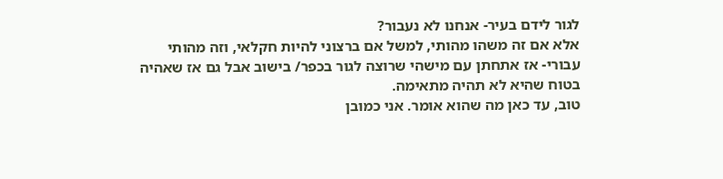לגור לידם בעיר- אנחנו לא נעבור?
אלא אם זה משהו מהותי, למשל אם ברצוני להיות חקלאי, וזה מהותי עבורי- אז אתחתן עם מישהי שרוצה לגור בכפר/ בישוב אבל גם אז שאהיה בטוח שהיא לא תהיה מתאימה.
טוב, עד כאן מה שהוא אומר. אני כמובן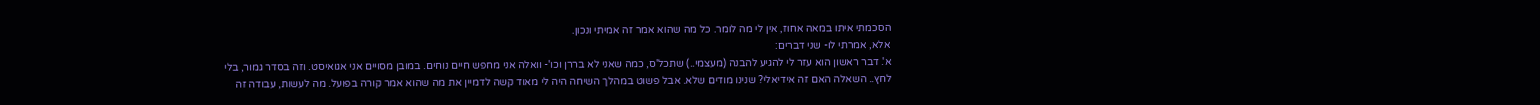הסכמתי איתו במאה אחוז, אין לי מה לומר. כל מה שהוא אמר זה אמיתי ונכון.
אלא, אמרתי לו- שני דברים:
א'. דבר ראשון הוא עזר לי להגיע להבנה (מעצמי..) שתכל'ס, כמה שאני לא בררן וכו'- וואלה אני מחפש חיים נוחים. במובן מסויים אני אגואיסט. וזה בסדר גמור, בלי לחץ.. השאלה האם זה אידיאלי? שנינו מודים שלא. אבל פשוט במהלך השיחה היה לי מאוד קשה לדמיין את מה שהוא אמר קורה בפועל. מה לעשות, עבודה זה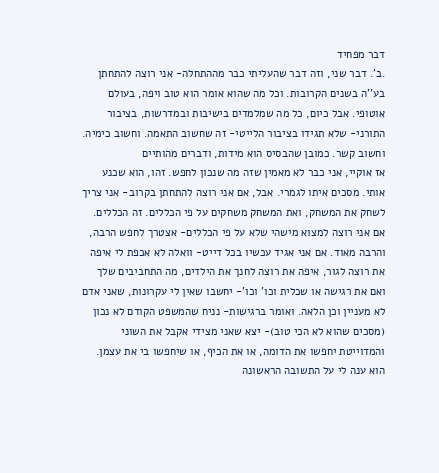דבר מפחיד
.ב'. דבר שני, וזה דבר שהעליתי כבר מההתחלה- אני רוצה להתחתן בע''ה בשנים הקרובות. וכל מה שהוא אומר הוא טוב ויפה, בעולם אוטופי. אבל כיום, כל מה שמלמדים בישיבות ובמדרשות, בציבור התורני- שלא תגידו בציבור הלייטי- זה שחשוב התאמה. וחשוב כימיה. וחשוב קשר. כמובן שהבסיס הוא מידות, ודברים מהותיים
אז אוקיי, אני כבר לא מאמין שזה מה שנכון לחפש. זהו, הוא שכנע אותי. מסכים איתו לגמרי. אבל, אם אני רוצה להתחתן בקרוב- אני צריך לשחק את המשחק, ואת המשחק משחקים על פי הכללים. זה הכללים. אם אני רוצה למצוא מישהי שלא על פי הכללים- אצטרך לחפש הרבה, והרבה מאוד. אם אני אגיד עכשיו בכל דייט- וואלה לא אכפת לי איפה את רוצה לגור, איפה את רוצה לחנך את הילדים, מה התחביבים שלך ואם את רגישה או שכלית וכו' וכו'- יחשבו שאין לי עקרונות, שאני אדם לא מעניין וכן הלאה. ואומר ברגישות- נניח שהמשפט הקודם לא נכון (מסכים שהוא לא הכי טוב)- יצא שאני מצידי אקבל את השוני והמדוייטת יחפשו את הדומה, או את הכיף, או שיחפשו בי את עצמן.
הוא ענה לי על התשובה הראשונה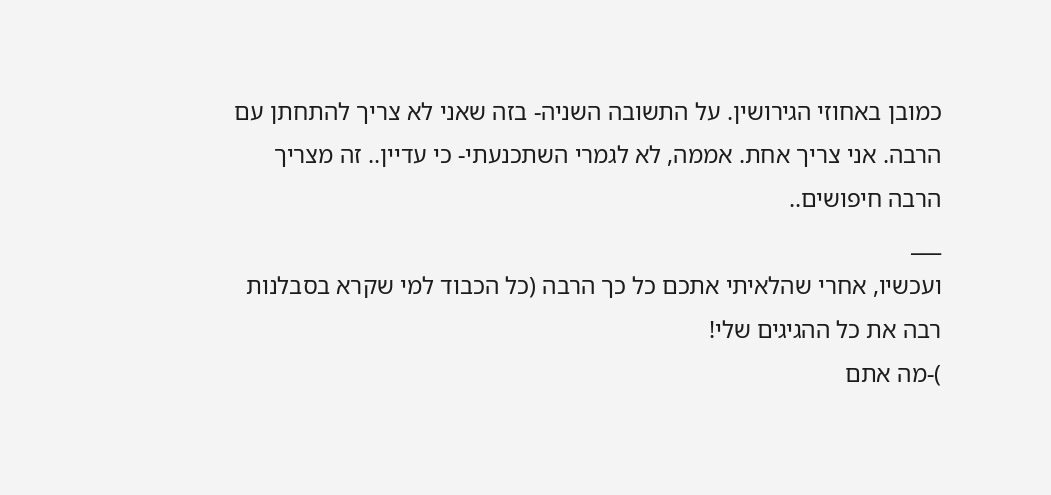כמובן באחוזי הגירושין. על התשובה השניה- בזה שאני לא צריך להתחתן עם הרבה. אני צריך אחת. אממה, לא לגמרי השתכנעתי- כי עדיין.. זה מצריך הרבה חיפושים..
___
ועכשיו, אחרי שהלאיתי אתכם כל כך הרבה (כל הכבוד למי שקרא בסבלנות רבה את כל ההגיגים שלי!
)-מה אתם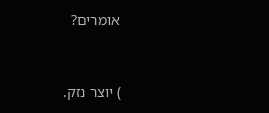אומרים?



) יוצר נזק.